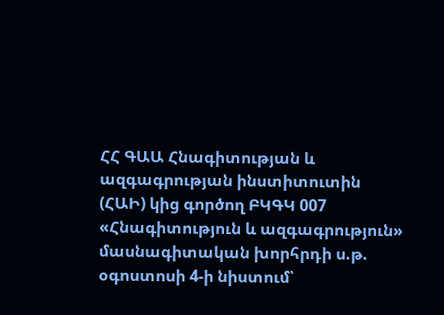ՀՀ ԳԱԱ Հնագիտության և ազգագրության ինստիտուտին (ՀԱԻ) կից գործող ԲԿԳԿ 007 «Հնագիտություն և ազգագրություն» մասնագիտական խորհրդի ս.թ. օգոստոսի 4-ի նիստում՝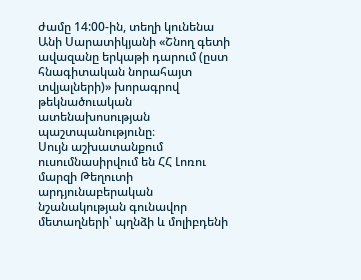ժամը 14:00-ին, տեղի կունենա Անի Սարատիկյանի «Շնող գետի ավազանը երկաթի դարում (ըստ հնագիտական նորահայտ տվյալների)» խորագրով թեկնածուական ատենախոսության պաշտպանությունը։
Սույն աշխատանքում ուսումնասիրվում են ՀՀ Լոռու մարզի Թեղուտի արդյունաբերական նշանակության գունավոր մետաղների՝ պղնձի և մոլիբդենի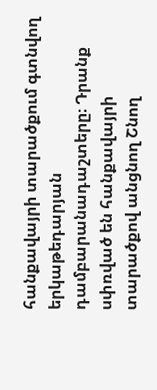հանքավայրի տարածքում գտնվող երկաթեդարյան դամբարանադաշտերը։ Դրանք սփռված են հանքավայրի տարածքով անցնող Շնող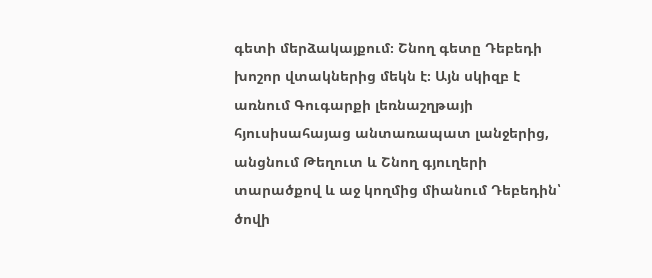գետի մերձակայքում։ Շնող գետը Դեբեդի խոշոր վտակներից մեկն է։ Այն սկիզբ է առնում Գուգարքի լեռնաշղթայի հյուսիսահայաց անտառապատ լանջերից, անցնում Թեղուտ և Շնող գյուղերի տարածքով և աջ կողմից միանում Դեբեդին՝ ծովի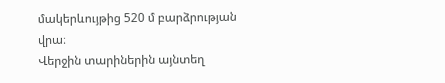մակերևույթից 520 մ բարձրության վրա։
Վերջին տարիներին այնտեղ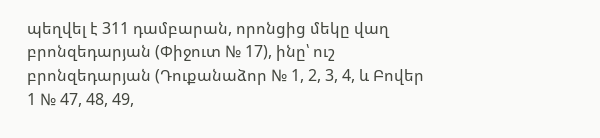պեղվել է 311 դամբարան, որոնցից մեկը վաղ բրոնզեդարյան (Փիջուտ № 17), ինը՝ ուշ բրոնզեդարյան (Դուքանաձոր № 1, 2, 3, 4, և Բովեր 1 № 47, 48, 49,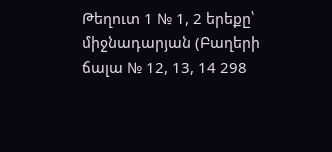Թեղուտ 1 № 1, 2 երեքը՝ միջնադարյան (Բաղերի ճալա № 12, 13, 14 298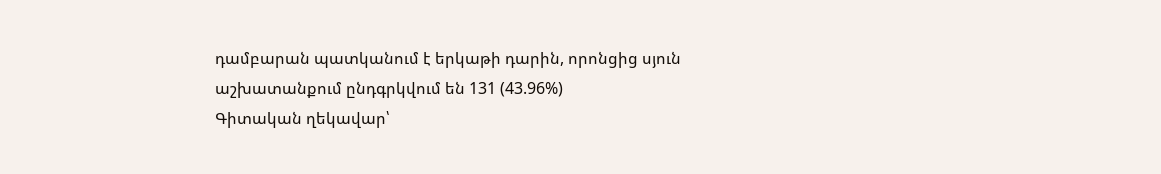դամբարան պատկանում է երկաթի դարին, որոնցից սյուն աշխատանքում ընդգրկվում են 131 (43.96%)
Գիտական ղեկավար՝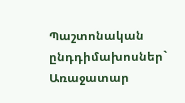Պաշտոնական ընդդիմախոսներ`
Առաջատար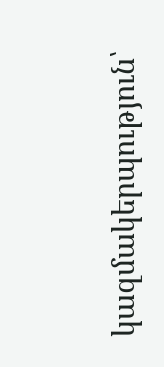կազմակերպություն՝